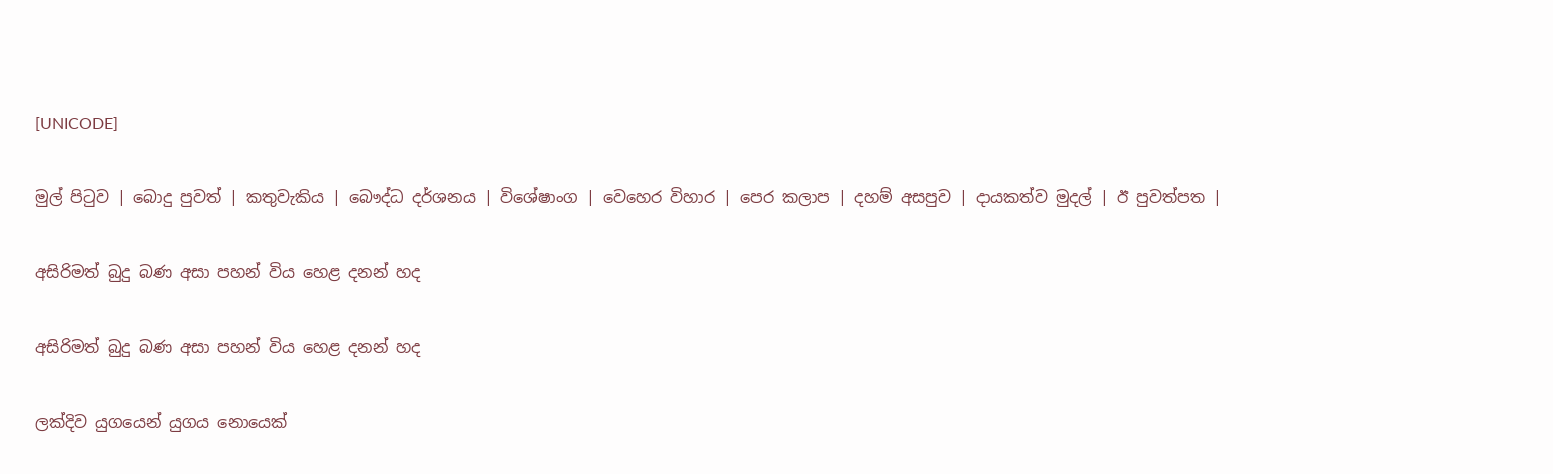[UNICODE]

මුල් පිටුව | බොදු පුවත් | කතුවැකිය | බෞද්ධ දර්ශනය | විශේෂාංග | වෙහෙර විහාර | පෙර කලාප | දහම් අසපුව | දායකත්ව මුදල් | ඊ පුවත්පත |

අසිරිමත් බුදු බණ අසා පහන් විය හෙළ දනන් හද

අසිරිමත් බුදු බණ අසා පහන් විය හෙළ දනන් හද

ලක්දිව යුගයෙන් යුගය නොයෙක්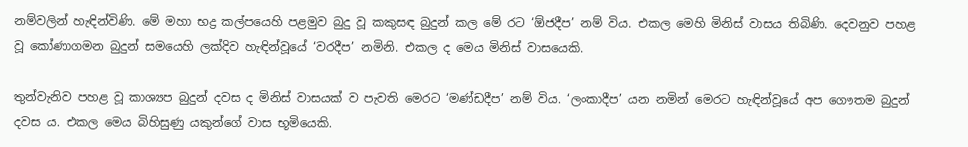නම්වලින් හැඳින්විණි. මේ මහා භද්‍ර කල්පයෙහි පළමුව බුදු වූ කකුසඳ බුදුන් කල මේ රට ‘ඕජදීප’ නම් විය. එකල මෙහි මිනිස් වාසය තිබිණි. දෙවනුව පහළ වූ කෝණාගමන බුදුන් සමයෙහි ලක්දිව හැඳින්වූයේ ‘වරදීප’ නමිනි. එකල ද මෙය මිනිස් වාසයෙකි.

තුන්වැනිව පහළ වූ කාශ්‍යප බුදුන් දවස ද මිනිස් වාසයක් ව පැවති මෙරට ‘මණ්ඩදීප’ නම් විය. ‘ලංකාදීප’ යන නමින් මෙරට හැඳින්වූයේ අප ගෞතම බුදුන් දවස ය. එකල මෙය බිහිසුණු යකුන්ගේ වාස භූමියෙකි.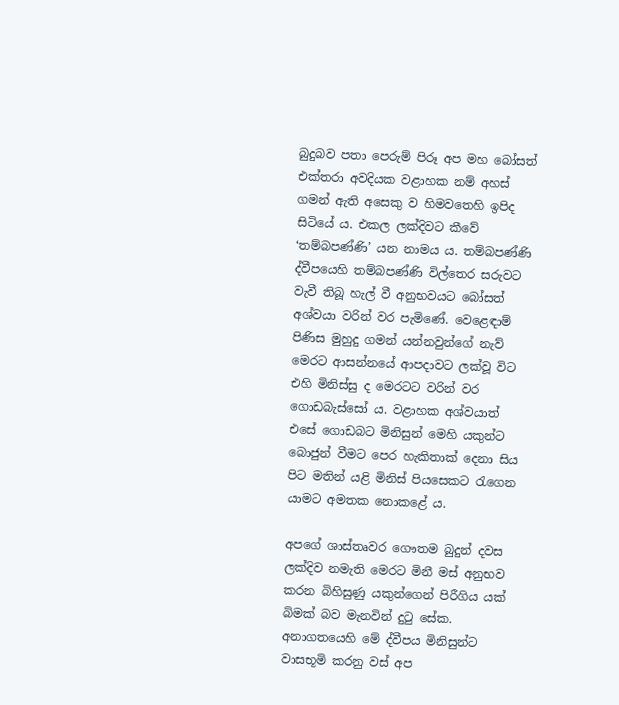බුදුබව පතා පෙරුම් පිරූ අප මහ බෝසත් එක්තරා අවදියක වළාහක නම් අහස් ගමන් ඇති අසෙකු ව හිමවතෙහි ඉපිද සිටියේ ය. එකල ලක්දිවට කීවේ ‘තම්බපණ්ණි’ යන නාමය ය. තම්බපණ්ණි ද්වීපයෙහි තම්බපණ්ණි විල්තෙර සරුවට වැවී තිබූ හැල් වී අනුභවයට බෝසත් අශ්වයා වරින් වර පැමිණේ. වෙළෙඳාම් පිණිස මුහුදු ගමන් යන්නවුන්ගේ නැව් මෙරට ආසන්නයේ ආපදාවට ලක්වූ විට එහි මිනිස්සු ද මෙරටට වරින් වර ගොඩබැස්සෝ ය. වළාහක අශ්වයාත් එසේ ගොඩබට මිනිසුන් මෙහි යකුන්ට බොජුන් වීමට පෙර හැකිතාක් දෙනා සිය පිට මතින් යළි මිනිස් පියසෙකට රැගෙන යාමට අමතක නොකළේ ය.

අපගේ ශාස්තෘවර ගෞතම බුදුන් දවස ලක්දිව නමැති මෙරට මිනී මස් අනුභව කරන බිහිසුණු යකුන්ගෙන් පිරීගිය යක් බිමක් බව මැනවින් දුටු සේක. අනාගතයෙහි මේ ද්වීපය මිනිසුන්ට වාසභූමි කරනු වස් අප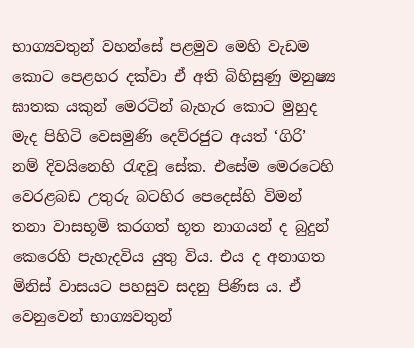භාග්‍යවතුන් වහන්සේ පළමුව මෙහි වැඩම කොට පෙළහර දක්වා ඒ අති බිහිසුණු මනුෂ්‍ය ඝාතක යකුන් මෙරටින් බැහැර කොට මුහුද මැද පිහිටි වෙසමුණි දෙව්රජුට අයත් ‘ගිරි’ නම් දිවයිනෙහි රැඳවූ සේක. එසේම මෙරටෙහි වෙරළබඩ උතුරු බටහිර පෙදෙස්හි විමන් තනා වාසභූමි කරගත් භූත නාගයන් ද බුදුන් කෙරෙහි පැහැදවිය යුතු විය. එය ද අනාගත මිනිස් වාසයට පහසුව සදනු පිණිස ය. ඒ වෙනුවෙන් භාග්‍යවතුන්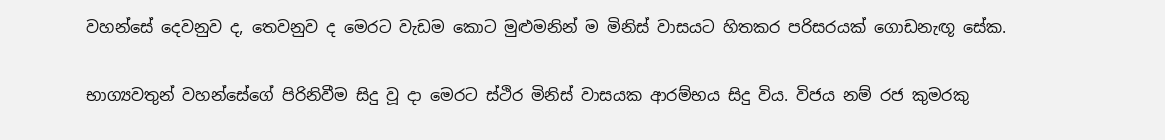වහන්සේ දෙවනුව ද, තෙවනුව ද මෙරට වැඩම කොට මුළුමනින් ම මිනිස් වාසයට හිතකර පරිසරයක් ගොඩනැඟූ සේක.

භාග්‍යවතුන් වහන්සේගේ පිරිනිවීම සිදු වූ දා මෙරට ස්ථිර මිනිස් වාසයක ආරම්භය සිදු විය. විජය නම් රජ කුමරකු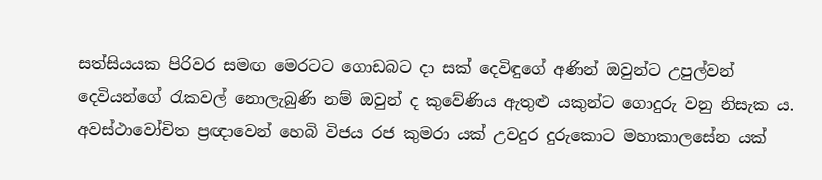සත්සියයක පිරිවර සමඟ මෙරටට ගොඩබට දා සක් දෙවිඳුගේ අණින් ඔවුන්ට උපුල්වන් දෙවියන්ගේ රැකවල් නොලැබුණි නම් ඔවුන් ද කුවේණිය ඇතුළු යකුන්ට ගොදුරු වනු නිසැක ය. අවස්ථාවෝචිත ප්‍රඥාවෙන් හෙබි විජය රජ කුමරා යක් උවදුර දුරුකොට මහාකාලසේන යක්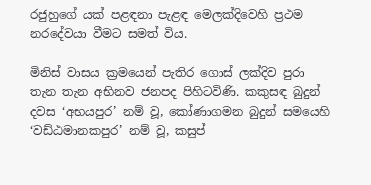රජුහුගේ යක් පළඳනා පැළඳ මෙලක්දිවෙහි ප්‍රථම නරදේවයා වීමට සමත් විය.

මිනිස් වාසය ක්‍රමයෙන් පැතිර ගොස් ලක්දිව පුරා තැන තැන අභිනව ජනපද පිහිටවිණි. කකුසඳ බුදුන් දවස ‘අභයපුර’ නම් වූ, කෝණාගමන බුදුන් සමයෙහි ‘වඩ්ඨමානකපුර’ නම් වූ, කසුප්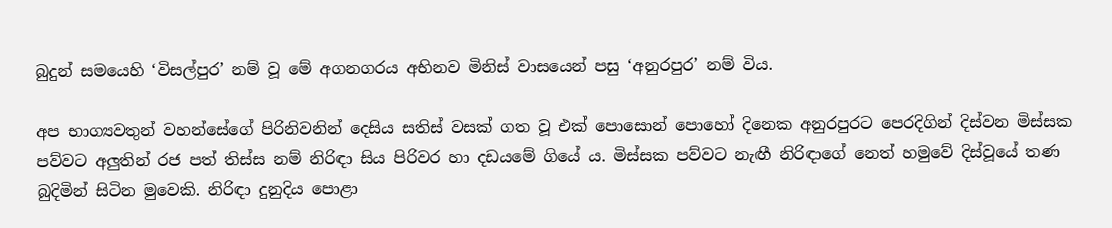බුදුන් සමයෙහි ‘විසල්පුර’ නම් වූ මේ අගනගරය අභිනව මිනිස් වාසයෙන් පසු ‘අනුරපුර’ නම් විය.

අප භාග්‍යවතුන් වහන්සේගේ පිරිනිවනින් දෙසිය සතිස් වසක් ගත වූ එක් පොසොන් පොහෝ දිනෙක අනුරපුරට පෙරදිගින් දිස්වන මිස්සක පව්වට අලුතින් රජ පත් තිස්ස නම් නිරිඳා සිය පිරිවර හා දඩයමේ ගියේ ය. මිස්සක පව්වට නැඟී නිරිඳාගේ නෙත් හමුවේ දිස්වූයේ තණ බුදිමින් සිටින මුවෙකි. නිරිඳා දුනුදිය පොළා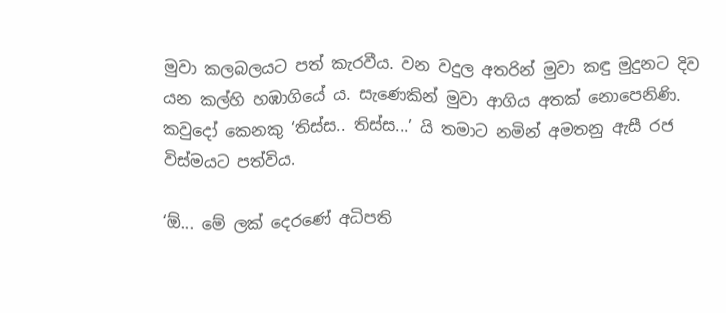මුවා කලබලයට පත් කැරවීය. වන වදුල අතරින් මුවා කඳු මුදුනට දිව යන කල්හි හඹාගියේ ය. සැණෙකින් මුවා ආගිය අතක් නොපෙනිණි. කවුදෝ කෙනකු ‘තිස්ස.. තිස්ස...’ යි තමාට නමින් අමතනු ඇසී රජ විස්මයට පත්විය.

‘ඕ... මේ ලක් දෙරණේ අධිපති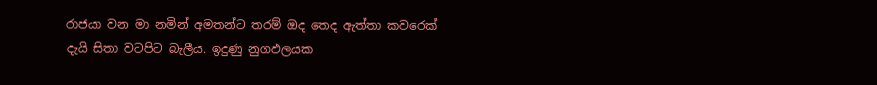රාජයා වන මා නමින් අමතන්ට තරම් ඔද තෙද ඇත්තා කවරෙක් දැයි සිතා වටපිට බැලීය. ඉදුණු නුගඵලයක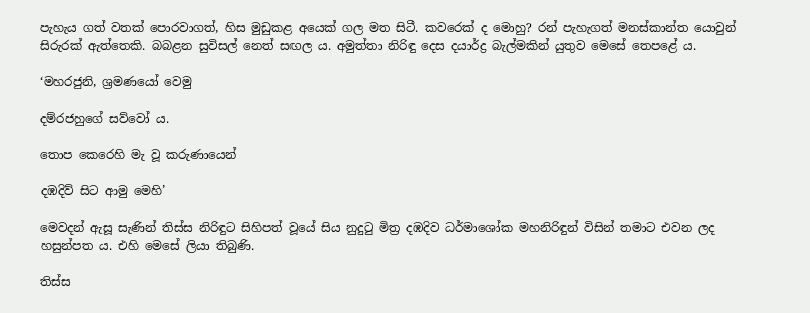පැහැය ගත් වතක් පොරවාගත්, හිස මුඩුකළ අයෙක් ගල මත සිටී. කවරෙක් ද මොහු? රන් පැහැගත් මනස්කාන්ත යොවුන් සිරුරක් ඇත්තෙකි. බබළන සුවිසල් නෙත් සඟල ය. අමුත්තා නිරිඳු දෙස දයාර්ද්‍ර බැල්මකින් යුතුව මෙසේ තෙපළේ ය.

‘මහරජුනි, ශ්‍රමණයෝ වෙමු

දම්රජහුගේ සව්වෝ ය.

තොප කෙරෙහි මැ වූ කරුණායෙන්

දඹදිව් සිට ආමු මෙහි’

මෙවදන් ඇසූ සැණින් තිස්ස නිරිඳුට සිහිපත් වූයේ සිය නුදුටු මිත්‍ර දඹදිව ධර්මාශෝක මහනිරිඳුන් විසින් තමාට එවන ලද හසුන්පත ය. එහි මෙසේ ලියා තිබුණි.

තිස්ස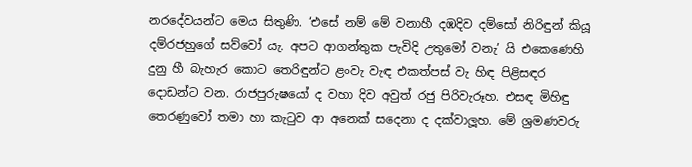නරදේවයන්ට මෙය සිතුණි. ‘එසේ නම් මේ වනාහී දඹදිව දම්සෝ නිරිඳුන් කියූ දම්රජහුගේ සව්වෝ යැ. අපට ආගන්තුක පැවිදි උතුමෝ වනැ’ යි එකෙණෙහි දුනු හී බැහැර කොට තෙරිඳුන්ට ළංවැ වැඳ එකත්පස් වැ හිඳ පිළිසඳර දොඩන්ට වන. රාජපුරුෂයෝ ද වහා දිව අවුත් රජු පිරිවැරූහ. එසඳ මිහිඳු තෙරණුවෝ තමා හා කැටුව ආ අනෙක් සදෙනා ද දක්වාලූහ. මේ ශ්‍රමණවරු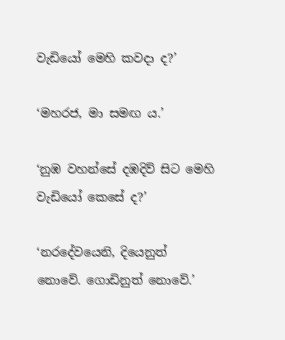වැඩියෝ මෙහි කවදා ද?’

‘මහරජ, මා සමඟ ය.’

‘නුඹ වහන්සේ දඹදිව් සිට මෙහි වැඩියෝ කෙසේ ද?’

‘නරදේවයෙනි, දියෙනුත් නොවේ. ගොඩිනුත් නොවේ.’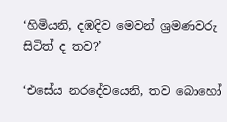‘හිමියනි, දඹදිව මෙවන් ශ්‍රමණවරු සිටිත් ද තව?’

‘එසේය නරදේවයෙනි, තව බොහෝ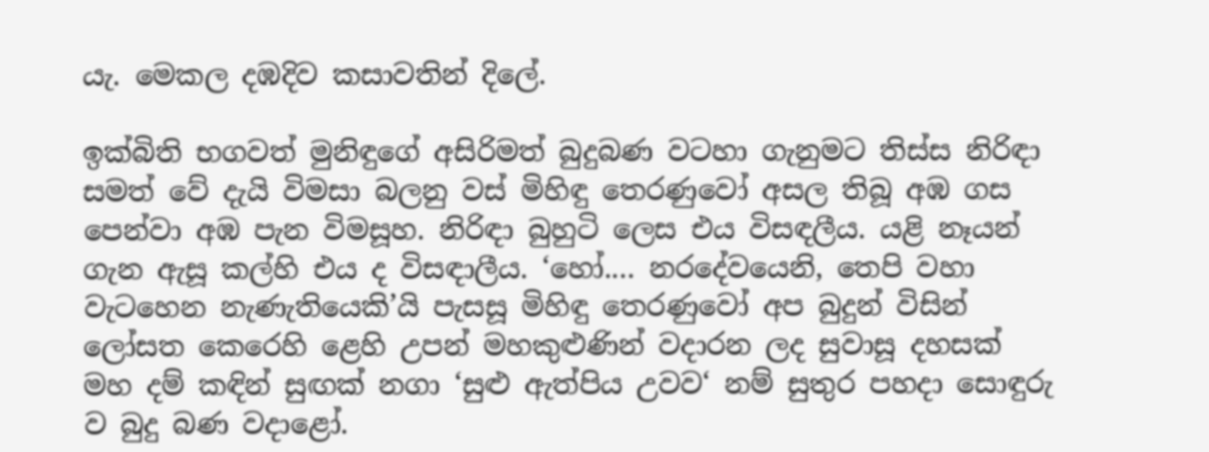යැ. මෙකල දඹදිව කසාවතින් දිලේ.

ඉක්බිති භගවත් මුනිඳුගේ අසිරිමත් බුදුබණ වටහා ගැනුමට තිස්ස නිරිඳා සමත් වේ දැයි විමසා බලනු වස් මිහිඳු තෙරණුවෝ අසල තිබූ අඹ ගස පෙන්වා අඹ පැන විමසූහ. නිරිඳා බුහුටි ලෙස එය විසඳලීය. යළි නෑයන් ගැන ඇසූ කල්හි එය ද විසඳාලීය. ‘හෝ.... නරදේවයෙනි, තෙපි වහා වැටහෙන නැණැතියෙකි’යි පැසසූ මිහිඳු තෙරණුවෝ අප බුදුන් විසින් ලෝසත කෙරෙහි ළෙහි උපන් මහකුළුණින් වදාරන ලද සුවාසූ දහසක් මහ දම් කඳින් සුඟක් නගා ‘සුළු ඇත්පිය උවව‘ නම් සුතුර පහදා සොඳුරු ව බුදු බණ වදාළෝ.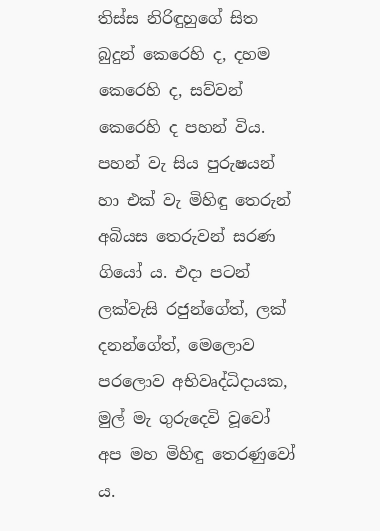තිස්ස නිරිඳුහුගේ සිත බුදුන් කෙරෙහි ද, දහම කෙරෙහි ද, සව්වන් කෙරෙහි ද පහන් විය. පහන් වැ සිය පුරුෂයන් හා එක් වැ මිහිඳු තෙරුන් අබියස තෙරුවන් සරණ ගියෝ ය. එදා පටන් ලක්වැසි රජුන්ගේත්, ලක් දනන්ගේත්, මෙලොව පරලොව අභිවෘද්ධිදායක, මුල් මැ ගුරුදෙවි වූවෝ අප මහ මිහිඳු තෙරණුවෝ ය.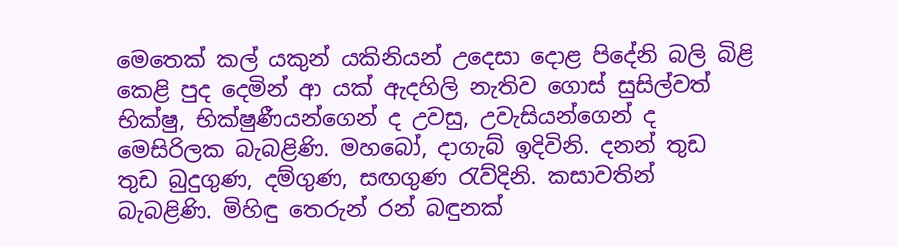මෙතෙක් කල් යකුන් යකිනියන් උදෙසා දොළ පිදේනි බලි බිළි කෙළි පුද දෙමින් ආ යක් ඇදහිලි නැතිව ගොස් සුසිල්වත් භික්ෂු, භික්ෂුණීයන්ගෙන් ද උවසු, උවැසියන්ගෙන් ද මෙසිරිලක බැබළිණි. මහබෝ, දාගැබ් ඉදිවිනි. දනන් තුඩ තුඩ බුදුගුණ, දම්ගුණ, සඟගුණ රැව්දිනි. කසාවතින් බැබළිණි. මිහිඳු තෙරුන් රන් බඳුනක්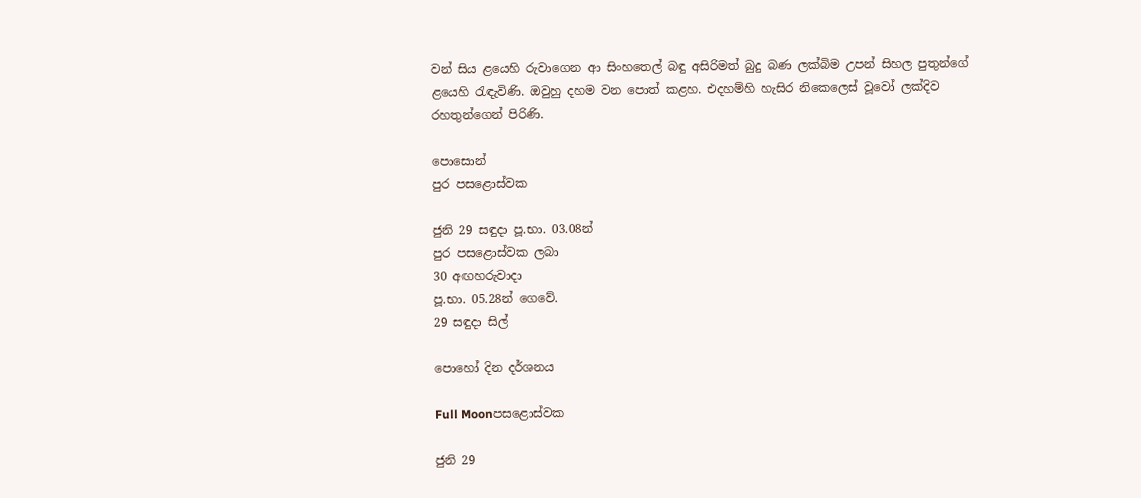වන් සිය ළයෙහි රුවාගෙන ආ සිංහතෙල් බඳු අසිරිමත් බුදු බණ ලක්බිම උපන් සිහල පුතුන්ගේ ළයෙහි රැඳැවිණි. ඔවුහු දහම වන පොත් කළහ. එදහම්හි හැසිර නිකෙලෙස් වූවෝ ලක්දිව රහතුන්ගෙන් පිරිණි.

පොසොන්
පුර පසළොස්වක

ජුනි 29 සඳුදා පූ.භා. 03.08න්
පුර පසළොස්වක ලබා
30 අඟහරුවාදා
පූ.භා. 05.28න් ගෙවේ.
29 සඳුදා සිල්

පොහෝ දින දර්ශනය

Full Moonපසළොස්වක

ජුනි 29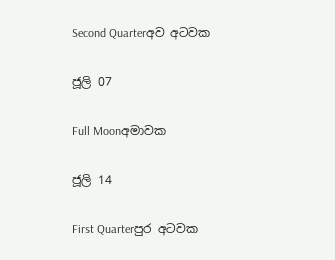Second Quarterඅව අටවක

ජූලි 07

Full Moonඅමාවක

ජූලි 14

First Quarterපුර අටවක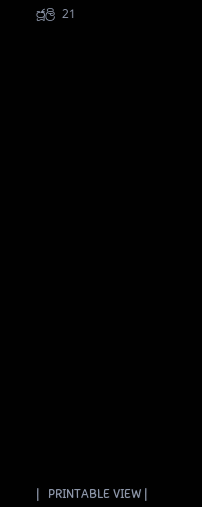ජූලි 21































|   PRINTABLE VIEW |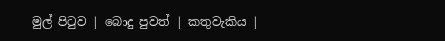මුල් පිටුව | බොදු පුවත් | කතුවැකිය |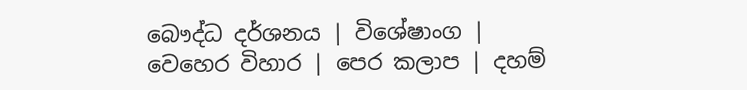බෞද්ධ දර්ශනය | විශේෂාංග | වෙහෙර විහාර | පෙර කලාප | දහම්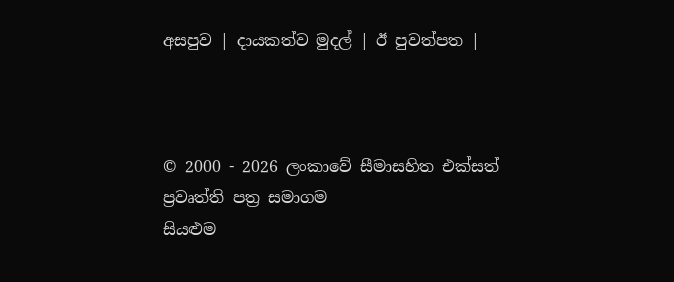අසපුව | දායකත්ව මුදල් | ඊ පුවත්පත |



© 2000 - 2026 ලංකාවේ සීමාසහිත එක්සත් ප්‍රවෘත්ති පත්‍ර සමාගම
සියළුම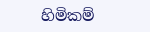හිමිකම්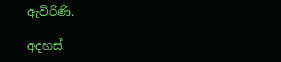ඇවිරිණි.

අදහස්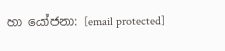හා යෝජනා: [email protected]